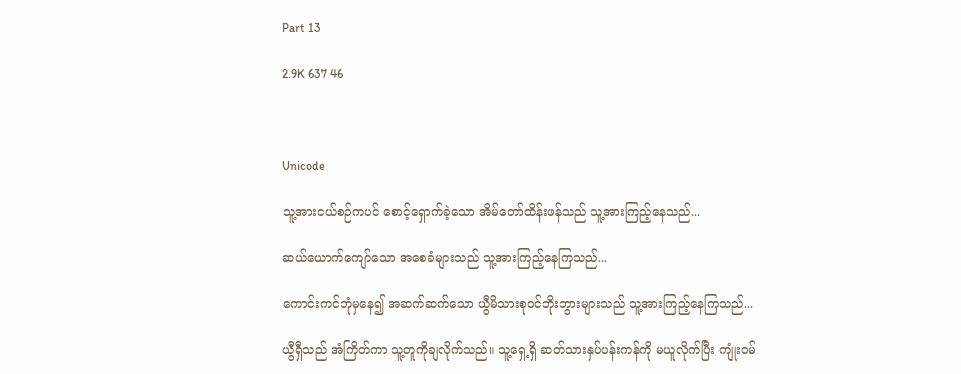Part 13

2.9K 637 46



Unicode

သူ့အားငယ်စဉ်ကပင် စောင့်ရှောက်ခဲ့သော အိမ်တော်ထိန်းဖန်သည် သူ့အားကြည့်နေသည်...

ဆယ်ယောက်ကျော်သော အစေခံများသည် သူ့အားကြည့်နေကြသည်...

ကောင်းကင်ဘုံမှနေ၍ အဆက်ဆက်သော ယွီမိသားစုဝင်ဘိုးဘွားများသည် သူ့အားကြည့်နေကြသည်...

ယွီရှီသည် အံကြိတ်ကာ သူ့တူကိုချလိုက်သည်။ သူ့ရှေ့ရှိ ဆတ်သားနှပ်ပန်းကန်ကို မယူလိုက်ပြီး ကျုံးဝမ်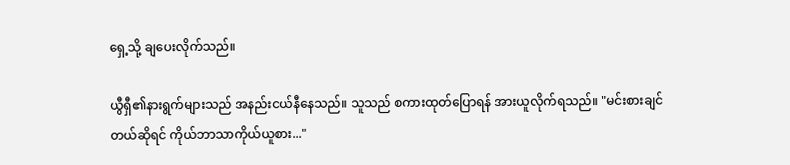ရှေ့သို့ ချပေးလိုက်သည်။

ယွီရှီ၏နားရွက်များသည် အနည်းငယ်နီနေသည်။ သူသည် စကားထုတ်ပြောရန် အားယူလိုက်ရသည်။ "မင်းစားချင်တယ်ဆိုရင် ကိုယ်ဘာသာကိုယ်ယူစား..."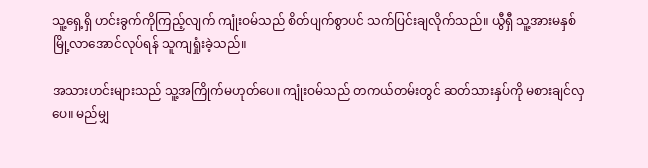သူ့ရှေ့ရှိ ဟင်းခွက်ကိုကြည့်လျက် ကျုံးဝမ်သည် စိတ်ပျက်စွာပင် သက်ပြင်းချလိုက်သည်။ ယွီရှီ သူ့အားမနှစ်မြို့လာအောင်လုပ်ရန် သူကျရှုံးခဲ့သည်။

အသားဟင်းများသည် သူ့အကြိုက်မဟုတ်ပေ။ ကျုံးဝမ်သည် တကယ်တမ်းတွင် ဆတ်သားနှပ်ကို မစားချင်လှပေ။ မည်မျှ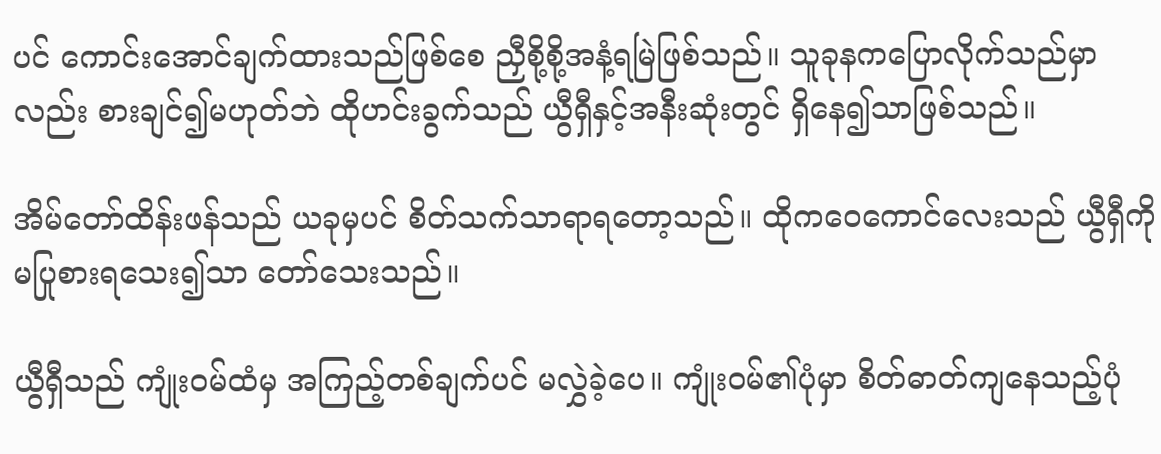ပင် ကောင်းအောင်ချက်ထားသည်ဖြစ်စေ ညှီစို့စို့အနံ့ရမြဲဖြစ်သည်။ သူခုနကပြောလိုက်သည်မှာလည်း စားချင်၍မဟုတ်ဘဲ ထိုဟင်းခွက်သည် ယွီရှီနှင့်အနီးဆုံးတွင် ရှိနေ၍သာဖြစ်သည်။

အိမ်တော်ထိန်းဖန်သည် ယခုမှပင် စိတ်သက်သာရာရတော့သည်။ ထိုကဝေကောင်လေးသည် ယွီရှီကို မပြုစားရသေး၍သာ တော်သေးသည်။

ယွီရှီသည် ကျုံးဝမ်ထံမှ အကြည့်တစ်ချက်ပင် မလွှဲခဲ့ပေ။ ကျုံးဝမ်၏ပုံမှာ စိတ်ဓာတ်ကျနေသည့်ပုံ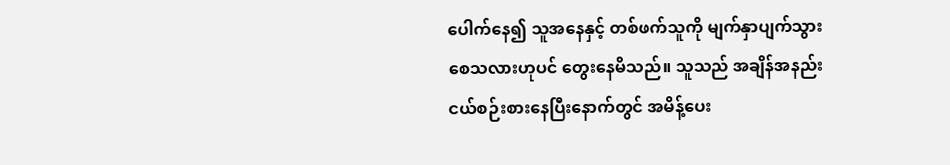ပေါက်နေ၍ သူအနေနှင့် တစ်ဖက်သူကို မျက်နှာပျက်သွားစေသလားဟုပင် တွေးနေမိသည်။ သူသည် အချိန်အနည်းငယ်စဉ်းစားနေပြီးနောက်တွင် အမိန့်ပေး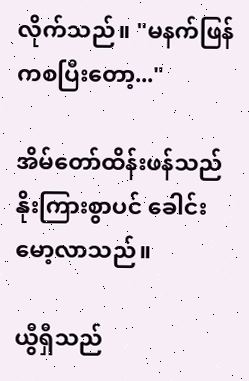လိုက်သည်။ "မနက်ဖြန်ကစပြီးတော့..."

အိမ်တော်ထိန်းဖန်သည် နိုးကြားစွာပင် ခေါင်းမော့လာသည်။

ယွီရှီသည်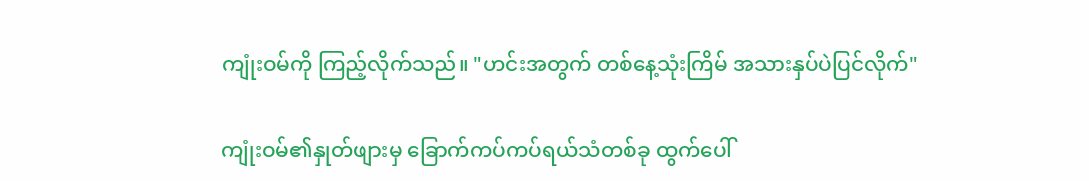ကျုံးဝမ်ကို ကြည့်လိုက်သည်။ "ဟင်းအတွက် တစ်နေ့သုံးကြိမ် အသားနှပ်ပဲပြင်လိုက်"

ကျုံးဝမ်၏နှုတ်ဖျားမှ ခြောက်ကပ်ကပ်ရယ်သံတစ်ခု ထွက်ပေါ်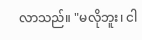လာသည်။ "မလိုဘူး၊ ငါ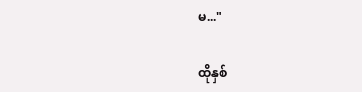မ..."

ထိုနှစ်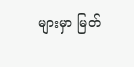များမှာ မြတ်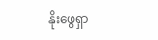နိုးဖွေရှာ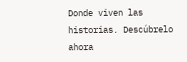Donde viven las historias. Descúbrelo ahora